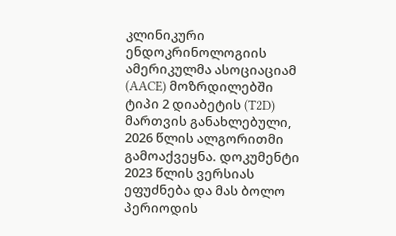კლინიკური ენდოკრინოლოგიის ამერიკულმა ასოციაციამ (AACE) მოზრდილებში ტიპი 2 დიაბეტის (T2D) მართვის განახლებული, 2026 წლის ალგორითმი გამოაქვეყნა. დოკუმენტი 2023 წლის ვერსიას ეფუძნება და მას ბოლო პერიოდის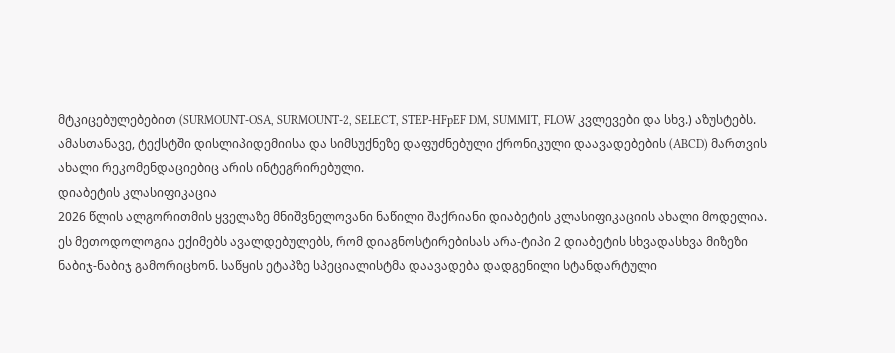მტკიცებულებებით (SURMOUNT-OSA, SURMOUNT-2, SELECT, STEP-HFpEF DM, SUMMIT, FLOW კვლევები და სხვ.) აზუსტებს. ამასთანავე, ტექსტში დისლიპიდემიისა და სიმსუქნეზე დაფუძნებული ქრონიკული დაავადებების (ABCD) მართვის ახალი რეკომენდაციებიც არის ინტეგრირებული.
დიაბეტის კლასიფიკაცია
2026 წლის ალგორითმის ყველაზე მნიშვნელოვანი ნაწილი შაქრიანი დიაბეტის კლასიფიკაციის ახალი მოდელია. ეს მეთოდოლოგია ექიმებს ავალდებულებს, რომ დიაგნოსტირებისას არა-ტიპი 2 დიაბეტის სხვადასხვა მიზეზი ნაბიჯ-ნაბიჯ გამორიცხონ. საწყის ეტაპზე სპეციალისტმა დაავადება დადგენილი სტანდარტული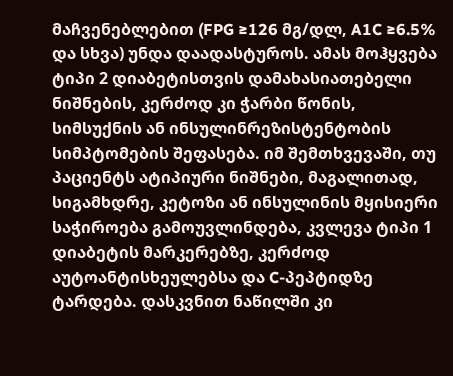მაჩვენებლებით (FPG ≥126 მგ/დლ, A1C ≥6.5% და სხვა) უნდა დაადასტუროს. ამას მოჰყვება ტიპი 2 დიაბეტისთვის დამახასიათებელი ნიშნების, კერძოდ კი ჭარბი წონის, სიმსუქნის ან ინსულინრეზისტენტობის სიმპტომების შეფასება. იმ შემთხვევაში, თუ პაციენტს ატიპიური ნიშნები, მაგალითად, სიგამხდრე, კეტოზი ან ინსულინის მყისიერი საჭიროება გამოუვლინდება, კვლევა ტიპი 1 დიაბეტის მარკერებზე, კერძოდ აუტოანტისხეულებსა და C-პეპტიდზე ტარდება. დასკვნით ნაწილში კი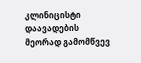კლინიცისტი დაავადების მეორად გამომწვევ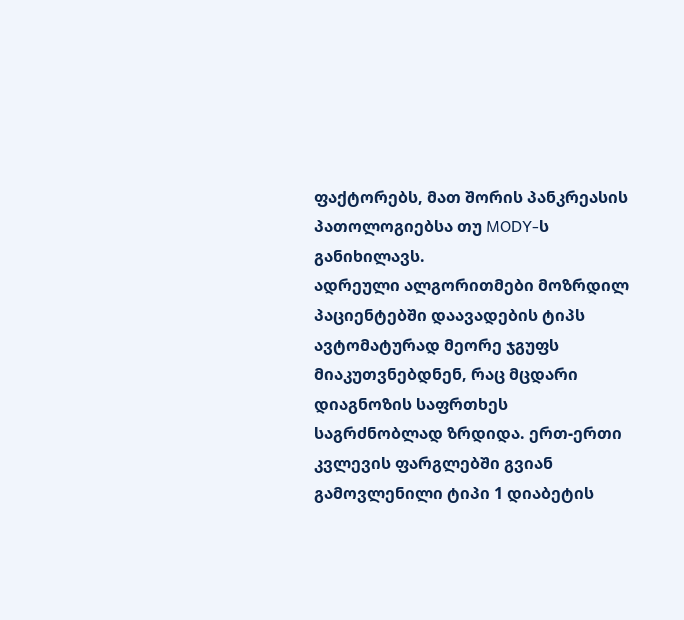ფაქტორებს, მათ შორის პანკრეასის პათოლოგიებსა თუ MODY-ს განიხილავს.
ადრეული ალგორითმები მოზრდილ პაციენტებში დაავადების ტიპს ავტომატურად მეორე ჯგუფს მიაკუთვნებდნენ, რაც მცდარი დიაგნოზის საფრთხეს საგრძნობლად ზრდიდა. ერთ-ერთი კვლევის ფარგლებში გვიან გამოვლენილი ტიპი 1 დიაბეტის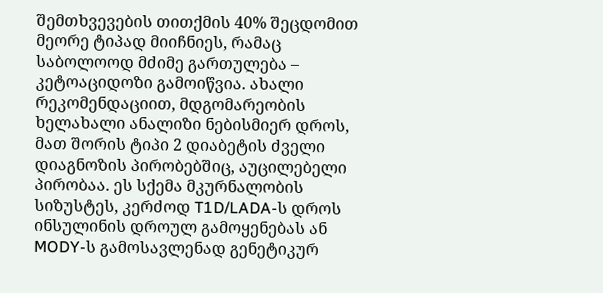შემთხვევების თითქმის 40% შეცდომით მეორე ტიპად მიიჩნიეს, რამაც საბოლოოდ მძიმე გართულება – კეტოაციდოზი გამოიწვია. ახალი რეკომენდაციით, მდგომარეობის ხელახალი ანალიზი ნებისმიერ დროს, მათ შორის ტიპი 2 დიაბეტის ძველი დიაგნოზის პირობებშიც, აუცილებელი პირობაა. ეს სქემა მკურნალობის სიზუსტეს, კერძოდ T1D/LADA-ს დროს ინსულინის დროულ გამოყენებას ან MODY-ს გამოსავლენად გენეტიკურ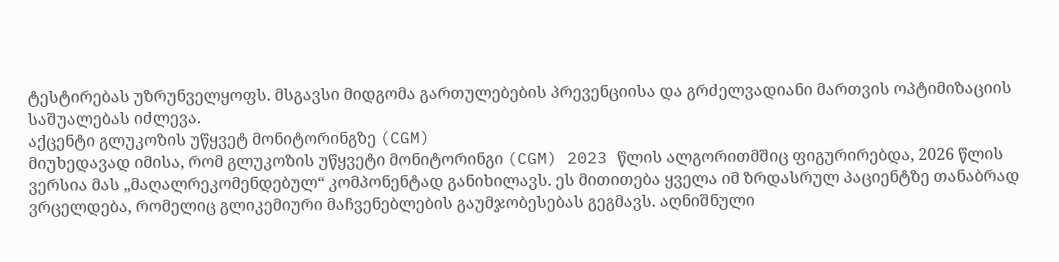ტესტირებას უზრუნველყოფს. მსგავსი მიდგომა გართულებების პრევენციისა და გრძელვადიანი მართვის ოპტიმიზაციის საშუალებას იძლევა.
აქცენტი გლუკოზის უწყვეტ მონიტორინგზე (CGM)
მიუხედავად იმისა, რომ გლუკოზის უწყვეტი მონიტორინგი (CGM) 2023 წლის ალგორითმშიც ფიგურირებდა, 2026 წლის ვერსია მას „მაღალრეკომენდებულ“ კომპონენტად განიხილავს. ეს მითითება ყველა იმ ზრდასრულ პაციენტზე თანაბრად ვრცელდება, რომელიც გლიკემიური მაჩვენებლების გაუმჯობესებას გეგმავს. აღნიშნული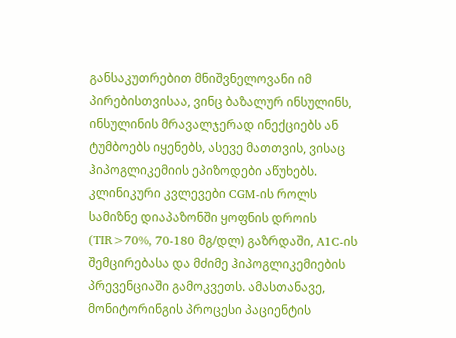განსაკუთრებით მნიშვნელოვანი იმ პირებისთვისაა, ვინც ბაზალურ ინსულინს, ინსულინის მრავალჯერად ინექციებს ან ტუმბოებს იყენებს, ასევე მათთვის, ვისაც ჰიპოგლიკემიის ეპიზოდები აწუხებს. კლინიკური კვლევები CGM-ის როლს სამიზნე დიაპაზონში ყოფნის დროის (TIR>70%, 70-180 მგ/დლ) გაზრდაში, A1C-ის შემცირებასა და მძიმე ჰიპოგლიკემიების პრევენციაში გამოკვეთს. ამასთანავე, მონიტორინგის პროცესი პაციენტის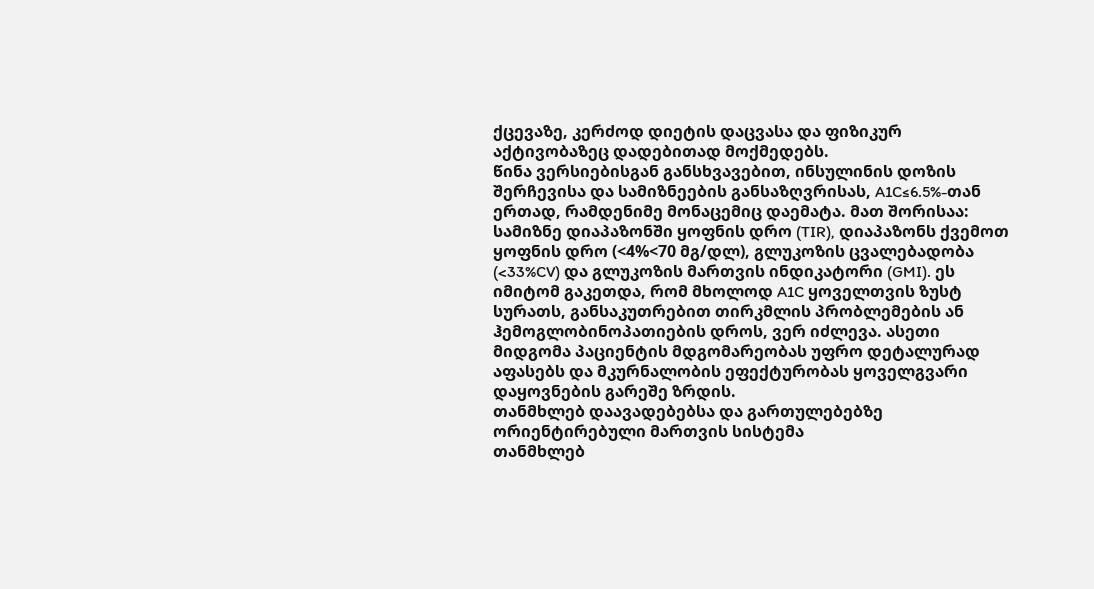ქცევაზე, კერძოდ დიეტის დაცვასა და ფიზიკურ აქტივობაზეც დადებითად მოქმედებს.
წინა ვერსიებისგან განსხვავებით, ინსულინის დოზის შერჩევისა და სამიზნეების განსაზღვრისას, A1C≤6.5%-თან ერთად, რამდენიმე მონაცემიც დაემატა. მათ შორისაა: სამიზნე დიაპაზონში ყოფნის დრო (TIR), დიაპაზონს ქვემოთ ყოფნის დრო (<4%<70 მგ/დლ), გლუკოზის ცვალებადობა (<33%CV) და გლუკოზის მართვის ინდიკატორი (GMI). ეს იმიტომ გაკეთდა, რომ მხოლოდ A1C ყოველთვის ზუსტ სურათს, განსაკუთრებით თირკმლის პრობლემების ან ჰემოგლობინოპათიების დროს, ვერ იძლევა. ასეთი მიდგომა პაციენტის მდგომარეობას უფრო დეტალურად აფასებს და მკურნალობის ეფექტურობას ყოველგვარი დაყოვნების გარეშე ზრდის.
თანმხლებ დაავადებებსა და გართულებებზე ორიენტირებული მართვის სისტემა
თანმხლებ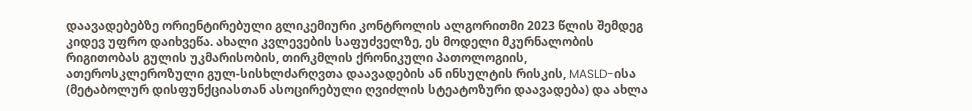დაავადებებზე ორიენტირებული გლიკემიური კონტროლის ალგორითმი 2023 წლის შემდეგ კიდევ უფრო დაიხვეწა. ახალი კვლევების საფუძველზე, ეს მოდელი მკურნალობის რიგითობას გულის უკმარისობის, თირკმლის ქრონიკული პათოლოგიის, ათეროსკლეროზული გულ-სისხლძარღვთა დაავადების ან ინსულტის რისკის, MASLD-ისა (მეტაბოლურ დისფუნქციასთან ასოცირებული ღვიძლის სტეატოზური დაავადება) და ახლა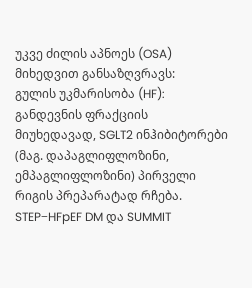უკვე ძილის აპნოეს (OSA) მიხედვით განსაზღვრავს:
გულის უკმარისობა (HF): განდევნის ფრაქციის მიუხედავად, SGLT2 ინჰიბიტორები (მაგ. დაპაგლიფლოზინი, ემპაგლიფლოზინი) პირველი რიგის პრეპარატად რჩება. STEP−HFpEF DM და SUMMIT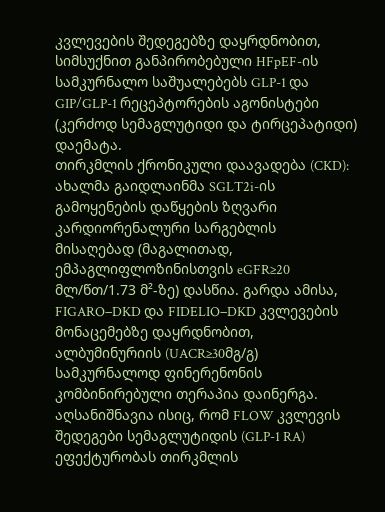კვლევების შედეგებზე დაყრდნობით, სიმსუქნით განპირობებული HFpEF-ის სამკურნალო საშუალებებს GLP-1 და GIP/GLP-1 რეცეპტორების აგონისტები (კერძოდ სემაგლუტიდი და ტირცეპატიდი) დაემატა.
თირკმლის ქრონიკული დაავადება (CKD): ახალმა გაიდლაინმა SGLT2i-ის გამოყენების დაწყების ზღვარი კარდიორენალური სარგებლის მისაღებად (მაგალითად, ემპაგლიფლოზინისთვის eGFR≥20 მლ/წთ/1.73 მ²-ზე) დასწია. გარდა ამისა, FIGARO−DKD და FIDELIO−DKD კვლევების მონაცემებზე დაყრდნობით, ალბუმინურიის (UACR≥30მგ/გ) სამკურნალოდ ფინერენონის კომბინირებული თერაპია დაინერგა. აღსანიშნავია ისიც, რომ FLOW კვლევის შედეგები სემაგლუტიდის (GLP-1 RA) ეფექტურობას თირკმლის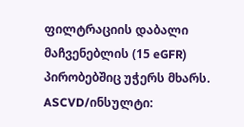ფილტრაციის დაბალი მაჩვენებლის (15 eGFR) პირობებშიც უჭერს მხარს.
ASCVD/ინსულტი: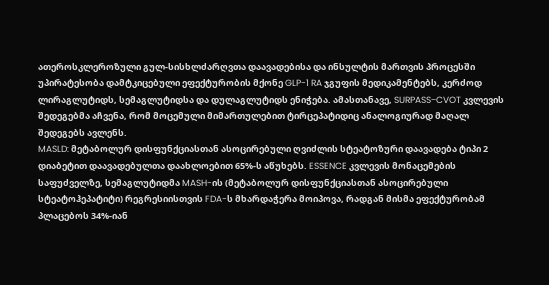ათეროსკლეროზული გულ-სისხლძარღვთა დაავადებისა და ინსულტის მართვის პროცესში უპირატესობა დამტკიცებული ეფექტურობის მქონე GLP-1 RA ჯგუფის მედიკამენტებს, კერძოდ ლირაგლუტიდს, სემაგლუტიდსა და დულაგლუტიდს ენიჭება. ამასთანავე, SURPASS−CVOT კვლევის შედეგებმა აჩვენა, რომ მოცემული მიმართულებით ტირცეპატიდიც ანალოგიურად მაღალ შედეგებს ავლენს.
MASLD: მეტაბოლურ დისფუნქციასთან ასოცირებული ღვიძლის სტეატოზური დაავადება ტიპი 2 დიაბეტით დაავადებულთა დაახლოებით 65%-ს აწუხებს. ESSENCE კვლევის მონაცემების საფუძველზე, სემაგლუტიდმა MASH-ის (მეტაბოლურ დისფუნქციასთან ასოცირებული სტეატოჰეპატიტი) რეგრესიისთვის FDA-ს მხარდაჭერა მოიპოვა, რადგან მისმა ეფექტურობამ პლაცებოს 34%-იან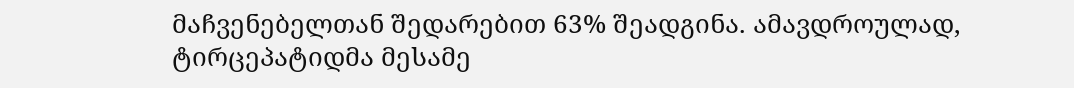მაჩვენებელთან შედარებით 63% შეადგინა. ამავდროულად, ტირცეპატიდმა მესამე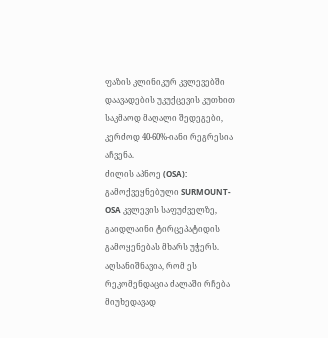ფაზის კლინიკურ კვლევებში დაავადების უკუქცევის კუთხით საკმაოდ მაღალი შედეგები, კერძოდ 40-60%-იანი რეგრესია აჩვენა.
ძილის აპნოე (OSA): გამოქვეყნებული SURMOUNT-OSA კვლევის საფუძველზე, გაიდლაინი ტირცეპატიდის გამოყენებას მხარს უჭერს. აღსანიშნავია, რომ ეს რეკომენდაცია ძალაში რჩება მიუხედავად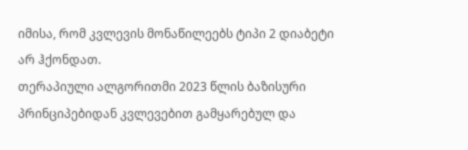იმისა, რომ კვლევის მონაწილეებს ტიპი 2 დიაბეტი არ ჰქონდათ.
თერაპიული ალგორითმი 2023 წლის ბაზისური პრინციპებიდან კვლევებით გამყარებულ და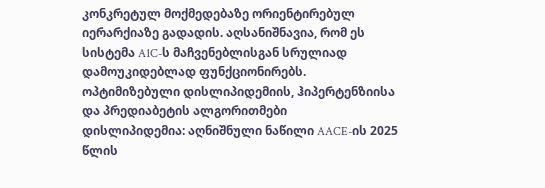კონკრეტულ მოქმედებაზე ორიენტირებულ იერარქიაზე გადადის. აღსანიშნავია, რომ ეს სისტემა A1C-ს მაჩვენებლისგან სრულიად დამოუკიდებლად ფუნქციონირებს.
ოპტიმიზებული დისლიპიდემიის, ჰიპერტენზიისა და პრედიაბეტის ალგორითმები
დისლიპიდემია: აღნიშნული ნაწილი AACE-ის 2025 წლის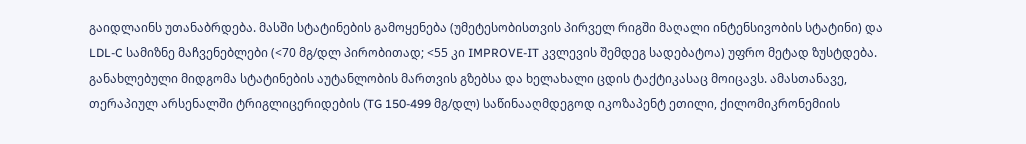გაიდლაინს უთანაბრდება. მასში სტატინების გამოყენება (უმეტესობისთვის პირველ რიგში მაღალი ინტენსივობის სტატინი) და LDL-C სამიზნე მაჩვენებლები (<70 მგ/დლ პირობითად; <55 კი IMPROVE-IT კვლევის შემდეგ სადებატოა) უფრო მეტად ზუსტდება. განახლებული მიდგომა სტატინების აუტანლობის მართვის გზებსა და ხელახალი ცდის ტაქტიკასაც მოიცავს. ამასთანავე, თერაპიულ არსენალში ტრიგლიცერიდების (TG 150-499 მგ/დლ) საწინააღმდეგოდ იკოზაპენტ ეთილი, ქილომიკრონემიის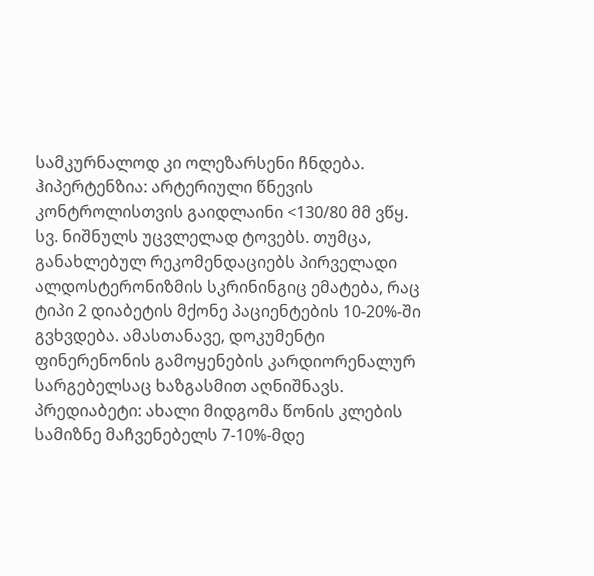სამკურნალოდ კი ოლეზარსენი ჩნდება.
ჰიპერტენზია: არტერიული წნევის კონტროლისთვის გაიდლაინი <130/80 მმ ვწყ. სვ. ნიშნულს უცვლელად ტოვებს. თუმცა, განახლებულ რეკომენდაციებს პირველადი ალდოსტერონიზმის სკრინინგიც ემატება, რაც ტიპი 2 დიაბეტის მქონე პაციენტების 10-20%-ში გვხვდება. ამასთანავე, დოკუმენტი ფინერენონის გამოყენების კარდიორენალურ სარგებელსაც ხაზგასმით აღნიშნავს.
პრედიაბეტი: ახალი მიდგომა წონის კლების სამიზნე მაჩვენებელს 7-10%-მდე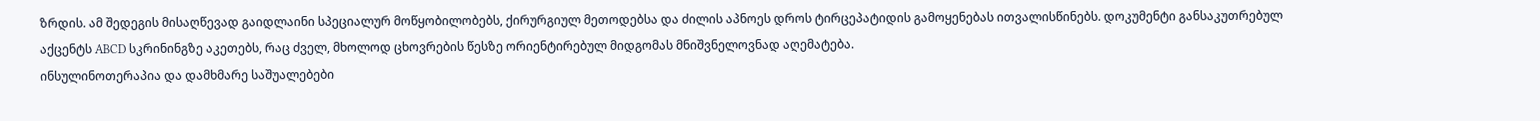ზრდის. ამ შედეგის მისაღწევად გაიდლაინი სპეციალურ მოწყობილობებს, ქირურგიულ მეთოდებსა და ძილის აპნოეს დროს ტირცეპატიდის გამოყენებას ითვალისწინებს. დოკუმენტი განსაკუთრებულ აქცენტს ABCD სკრინინგზე აკეთებს, რაც ძველ, მხოლოდ ცხოვრების წესზე ორიენტირებულ მიდგომას მნიშვნელოვნად აღემატება.
ინსულინოთერაპია და დამხმარე საშუალებები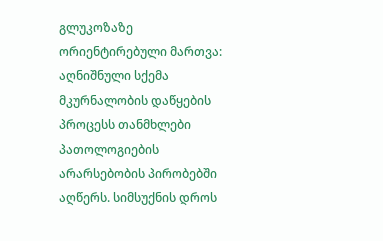გლუკოზაზე ორიენტირებული მართვა: აღნიშნული სქემა მკურნალობის დაწყების პროცესს თანმხლები პათოლოგიების არარსებობის პირობებში აღწერს. სიმსუქნის დროს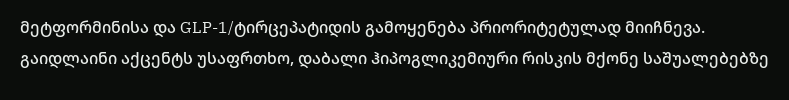მეტფორმინისა და GLP-1/ტირცეპატიდის გამოყენება პრიორიტეტულად მიიჩნევა. გაიდლაინი აქცენტს უსაფრთხო, დაბალი ჰიპოგლიკემიური რისკის მქონე საშუალებებზე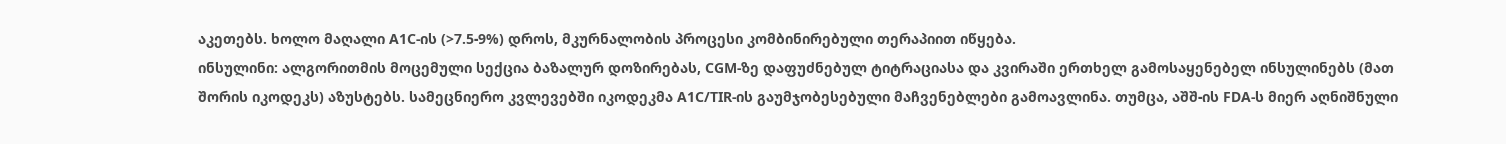აკეთებს. ხოლო მაღალი A1C-ის (>7.5-9%) დროს, მკურნალობის პროცესი კომბინირებული თერაპიით იწყება.
ინსულინი: ალგორითმის მოცემული სექცია ბაზალურ დოზირებას, CGM-ზე დაფუძნებულ ტიტრაციასა და კვირაში ერთხელ გამოსაყენებელ ინსულინებს (მათ შორის იკოდეკს) აზუსტებს. სამეცნიერო კვლევებში იკოდეკმა A1C/TIR-ის გაუმჯობესებული მაჩვენებლები გამოავლინა. თუმცა, აშშ-ის FDA-ს მიერ აღნიშნული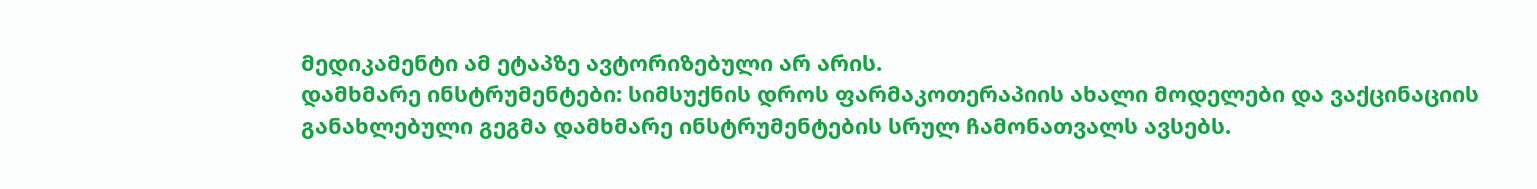მედიკამენტი ამ ეტაპზე ავტორიზებული არ არის.
დამხმარე ინსტრუმენტები: სიმსუქნის დროს ფარმაკოთერაპიის ახალი მოდელები და ვაქცინაციის განახლებული გეგმა დამხმარე ინსტრუმენტების სრულ ჩამონათვალს ავსებს.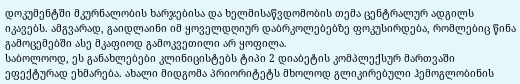დოკუმენტში მკურნალობის ხარჯებისა და ხელმისაწვდომობის თემა ცენტრალურ ადგილს იკავებს. ამგვარად, გაიდლაინი იმ ყოველდღიურ დაბრკოლებებზე ფოკუსირდება, რომლებიც წინა გამოცემებში ასე მკაფიოდ გამოკვეთილი არ ყოფილა.
საბოლოოდ, ეს განახლებები კლინიცისტებს ტიპი 2 დიაბეტის კომპლექსურ მართვაში ეფექტურად ეხმარება. ახალი მიდგომა პრიორიტეტს მხოლოდ გლიკირებული ჰემოგლობინის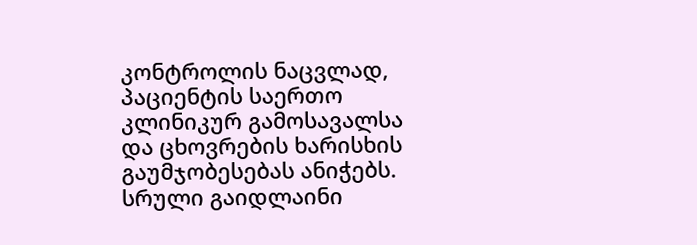კონტროლის ნაცვლად, პაციენტის საერთო კლინიკურ გამოსავალსა და ცხოვრების ხარისხის გაუმჯობესებას ანიჭებს.
სრული გაიდლაინი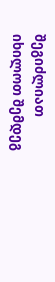შეგიძლიათ იხილოთ შემდეგ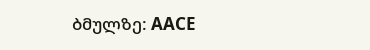ბმულზე: AACE